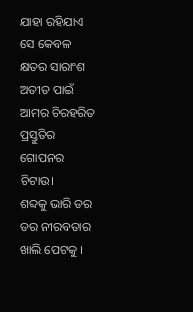ଯାହା ରହିଯାଏ
ସେ କେବଳ କ୍ଷତର ସାରାଂଶ
ଅତୀତ ପାଇଁ
ଆମର ଚିରହରିତ ପ୍ରସ୍ତୁତିର
ଗୋପନର ଚିଟାଉ।
ଶବ୍ଦକୁ ଭାରି ଡର
ଡର ନୀରବତାର ଖାଲି ପେଟକୁ ।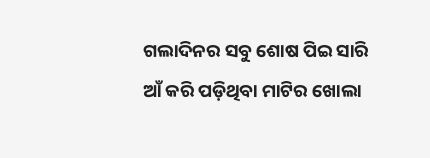ଗଲାଦିନର ସବୁ ଶୋଷ ପିଇ ସାରି
ଆଁ କରି ପଡ଼ିଥିବା ମାଟିର ଖୋଲା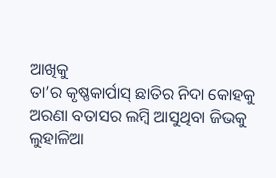ଆଖିକୁ
ତା’ର କୃଷ୍ଣକାର୍ପାସ୍ ଛାତିର ନିଦା କୋହକୁ
ଅରଣା ବତାସର ଲମ୍ବି ଆସୁଥିବା ଜିଭକୁ
ଲୁହାଳିଆ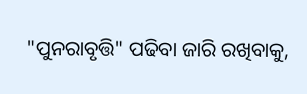"ପୁନରାବୃତ୍ତି" ପଢିବା ଜାରି ରଖିବାକୁ,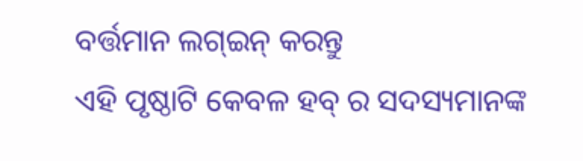ବର୍ତ୍ତମାନ ଲଗ୍ଇନ୍ କରନ୍ତୁ
ଏହି ପୃଷ୍ଠାଟି କେବଳ ହବ୍ ର ସଦସ୍ୟମାନଙ୍କ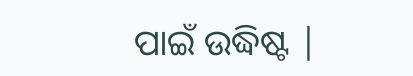ପାଇଁ ଉଦ୍ଧିଷ୍ଟ |